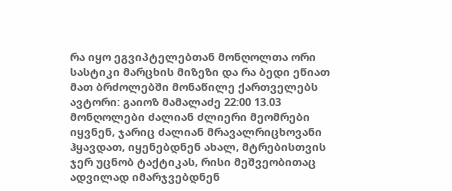რა იყო ეგვიპტელებთან მონღოლთა ორი სასტიკი მარცხის მიზეზი და რა ბედი ეწიათ მათ ბრძოლებში მონაწილე ქართველებს
ავტორი: გაიოზ მამალაძე 22:00 13.03
მონღოლები ძალიან ძლიერი მეომრები იყვნენ, ჯარიც ძალიან მრავალრიცხოვანი ჰყავდათ, იყენებდნენ ახალ, მტრებისთვის ჯერ უცნობ ტაქტიკას, რისი მეშვეობითაც ადვილად იმარჯვებდნენ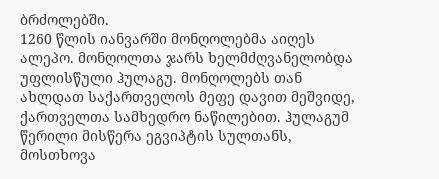ბრძოლებში.
1260 წლის იანვარში მონღოლებმა აიღეს ალეპო. მონღოლთა ჯარს ხელმძღვანელობდა უფლისწული ჰულაგუ. მონღოლებს თან ახლდათ საქართველოს მეფე დავით მეშვიდე, ქართველთა სამხედრო ნაწილებით. ჰულაგუმ წერილი მისწერა ეგვიპტის სულთანს, მოსთხოვა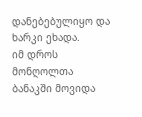დანებებულიყო და ხარკი ეხადა.
იმ დროს მონღოლთა ბანაკში მოვიდა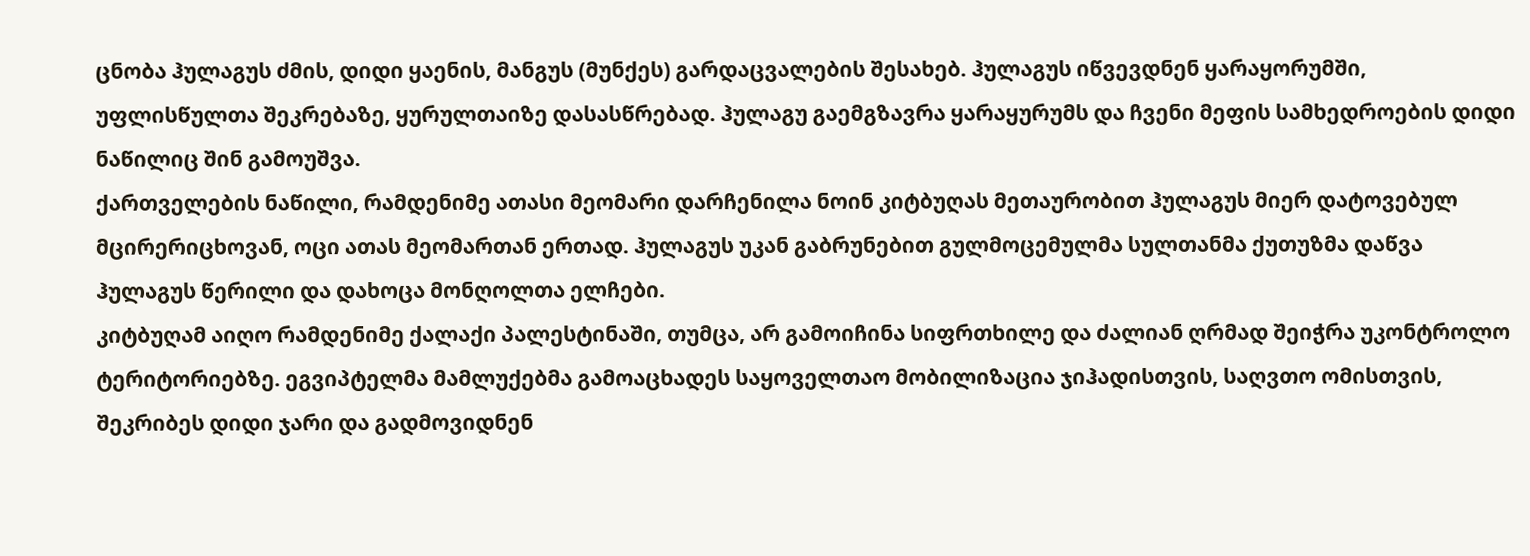ცნობა ჰულაგუს ძმის, დიდი ყაენის, მანგუს (მუნქეს) გარდაცვალების შესახებ. ჰულაგუს იწვევდნენ ყარაყორუმში, უფლისწულთა შეკრებაზე, ყურულთაიზე დასასწრებად. ჰულაგუ გაემგზავრა ყარაყურუმს და ჩვენი მეფის სამხედროების დიდი ნაწილიც შინ გამოუშვა.
ქართველების ნაწილი, რამდენიმე ათასი მეომარი დარჩენილა ნოინ კიტბუღას მეთაურობით ჰულაგუს მიერ დატოვებულ მცირერიცხოვან, ოცი ათას მეომართან ერთად. ჰულაგუს უკან გაბრუნებით გულმოცემულმა სულთანმა ქუთუზმა დაწვა ჰულაგუს წერილი და დახოცა მონღოლთა ელჩები.
კიტბუღამ აიღო რამდენიმე ქალაქი პალესტინაში, თუმცა, არ გამოიჩინა სიფრთხილე და ძალიან ღრმად შეიჭრა უკონტროლო ტერიტორიებზე. ეგვიპტელმა მამლუქებმა გამოაცხადეს საყოველთაო მობილიზაცია ჯიჰადისთვის, საღვთო ომისთვის, შეკრიბეს დიდი ჯარი და გადმოვიდნენ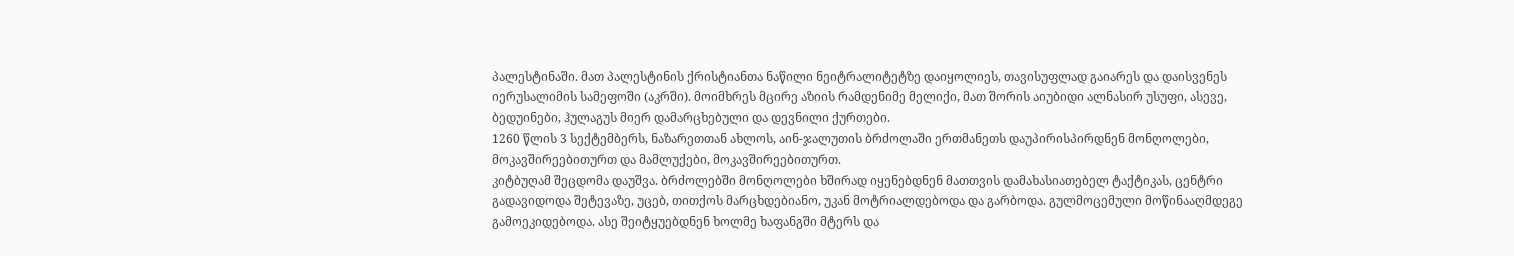პალესტინაში. მათ პალესტინის ქრისტიანთა ნაწილი ნეიტრალიტეტზე დაიყოლიეს, თავისუფლად გაიარეს და დაისვენეს იერუსალიმის სამეფოში (აკრში). მოიმხრეს მცირე აზიის რამდენიმე მელიქი, მათ შორის აიუბიდი ალნასირ უსუფი, ასევე, ბედუინები, ჰულაგუს მიერ დამარცხებული და დევნილი ქურთები.
1260 წლის 3 სექტემბერს, ნაზარეთთან ახლოს, აინ-ჯალუთის ბრძოლაში ერთმანეთს დაუპირისპირდნენ მონღოლები, მოკავშირეებითურთ და მამლუქები, მოკავშირეებითურთ.
კიტბუღამ შეცდომა დაუშვა. ბრძოლებში მონღოლები ხშირად იყენებდნენ მათთვის დამახასიათებელ ტაქტიკას, ცენტრი გადავიდოდა შეტევაზე, უცებ, თითქოს მარცხდებიანო, უკან მოტრიალდებოდა და გარბოდა. გულმოცემული მოწინააღმდეგე გამოეკიდებოდა. ასე შეიტყუებდნენ ხოლმე ხაფანგში მტერს და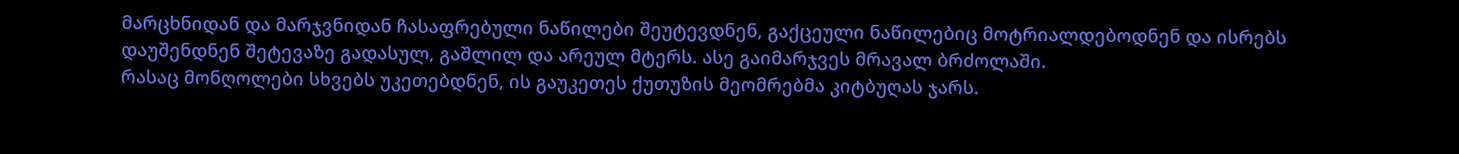მარცხნიდან და მარჯვნიდან ჩასაფრებული ნაწილები შეუტევდნენ, გაქცეული ნაწილებიც მოტრიალდებოდნენ და ისრებს დაუშენდნენ შეტევაზე გადასულ, გაშლილ და არეულ მტერს. ასე გაიმარჯვეს მრავალ ბრძოლაში.
რასაც მონღოლები სხვებს უკეთებდნენ, ის გაუკეთეს ქუთუზის მეომრებმა კიტბუღას ჯარს.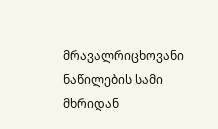მრავალრიცხოვანი ნაწილების სამი მხრიდან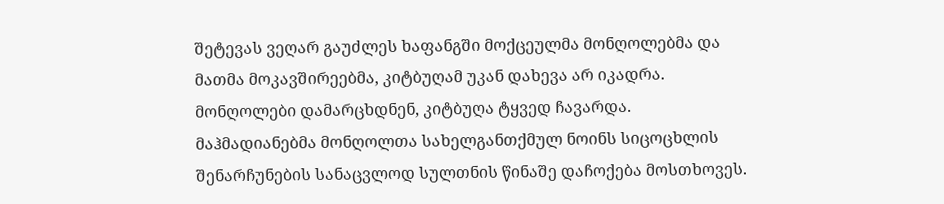შეტევას ვეღარ გაუძლეს ხაფანგში მოქცეულმა მონღოლებმა და მათმა მოკავშირეებმა, კიტბუღამ უკან დახევა არ იკადრა. მონღოლები დამარცხდნენ, კიტბუღა ტყვედ ჩავარდა. მაჰმადიანებმა მონღოლთა სახელგანთქმულ ნოინს სიცოცხლის შენარჩუნების სანაცვლოდ სულთნის წინაშე დაჩოქება მოსთხოვეს.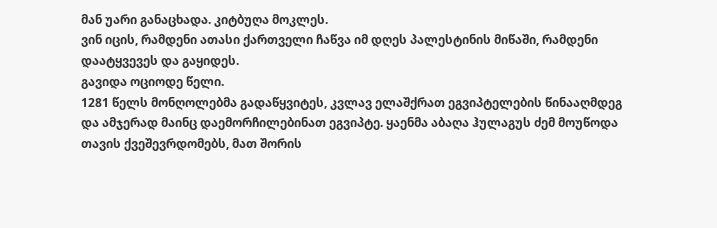მან უარი განაცხადა. კიტბუღა მოკლეს.
ვინ იცის, რამდენი ათასი ქართველი ჩაწვა იმ დღეს პალესტინის მიწაში, რამდენი დაატყვევეს და გაყიდეს.
გავიდა ოციოდე წელი.
1281 წელს მონღოლებმა გადაწყვიტეს, კვლავ ელაშქრათ ეგვიპტელების წინააღმდეგ და ამჯერად მაინც დაემორჩილებინათ ეგვიპტე. ყაენმა აბაღა ჰულაგუს ძემ მოუწოდა თავის ქვეშევრდომებს, მათ შორის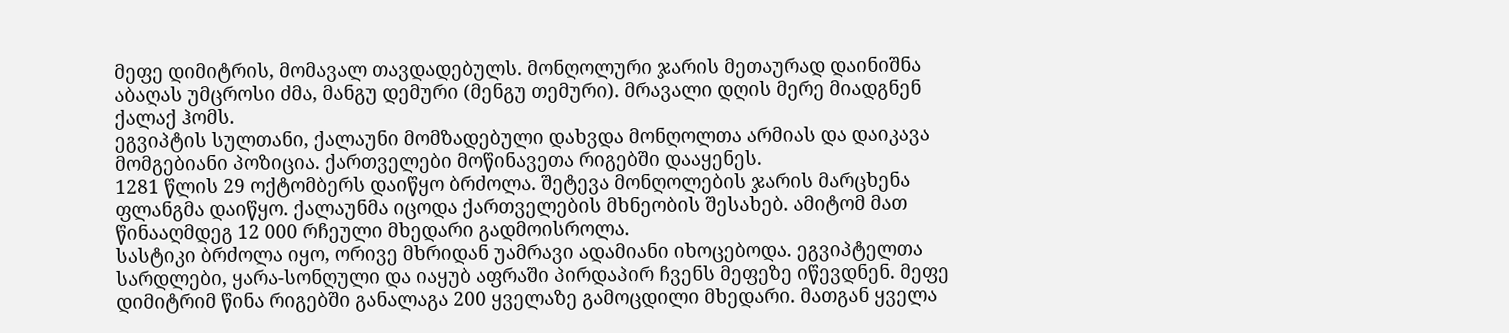მეფე დიმიტრის, მომავალ თავდადებულს. მონღოლური ჯარის მეთაურად დაინიშნა აბაღას უმცროსი ძმა, მანგუ დემური (მენგუ თემური). მრავალი დღის მერე მიადგნენ ქალაქ ჰომს.
ეგვიპტის სულთანი, ქალაუნი მომზადებული დახვდა მონღოლთა არმიას და დაიკავა მომგებიანი პოზიცია. ქართველები მოწინავეთა რიგებში დააყენეს.
1281 წლის 29 ოქტომბერს დაიწყო ბრძოლა. შეტევა მონღოლების ჯარის მარცხენა ფლანგმა დაიწყო. ქალაუნმა იცოდა ქართველების მხნეობის შესახებ. ამიტომ მათ წინააღმდეგ 12 000 რჩეული მხედარი გადმოისროლა.
სასტიკი ბრძოლა იყო, ორივე მხრიდან უამრავი ადამიანი იხოცებოდა. ეგვიპტელთა სარდლები, ყარა-სონღული და იაყუბ აფრაში პირდაპირ ჩვენს მეფეზე იწევდნენ. მეფე დიმიტრიმ წინა რიგებში განალაგა 200 ყველაზე გამოცდილი მხედარი. მათგან ყველა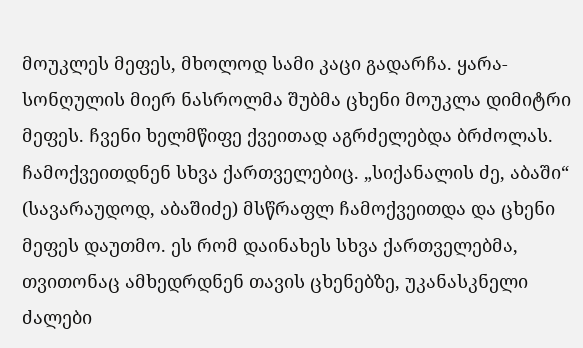მოუკლეს მეფეს, მხოლოდ სამი კაცი გადარჩა. ყარა-სონღულის მიერ ნასროლმა შუბმა ცხენი მოუკლა დიმიტრი მეფეს. ჩვენი ხელმწიფე ქვეითად აგრძელებდა ბრძოლას. ჩამოქვეითდნენ სხვა ქართველებიც. „სიქანალის ძე, აბაში“ (სავარაუდოდ, აბაშიძე) მსწრაფლ ჩამოქვეითდა და ცხენი მეფეს დაუთმო. ეს რომ დაინახეს სხვა ქართველებმა, თვითონაც ამხედრდნენ თავის ცხენებზე, უკანასკნელი ძალები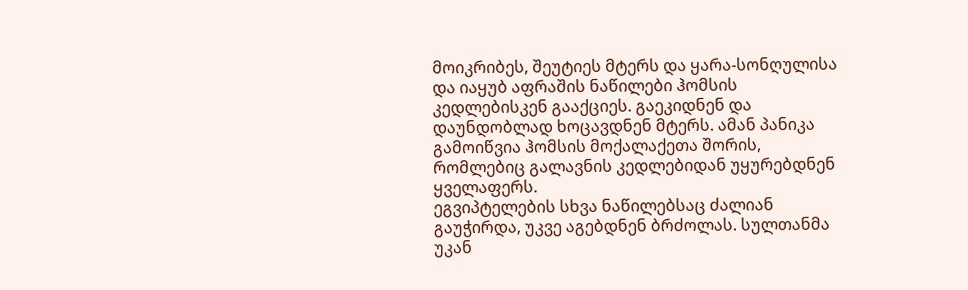მოიკრიბეს, შეუტიეს მტერს და ყარა-სონღულისა და იაყუბ აფრაშის ნაწილები ჰომსის კედლებისკენ გააქციეს. გაეკიდნენ და დაუნდობლად ხოცავდნენ მტერს. ამან პანიკა გამოიწვია ჰომსის მოქალაქეთა შორის, რომლებიც გალავნის კედლებიდან უყურებდნენ ყველაფერს.
ეგვიპტელების სხვა ნაწილებსაც ძალიან გაუჭირდა, უკვე აგებდნენ ბრძოლას. სულთანმა უკან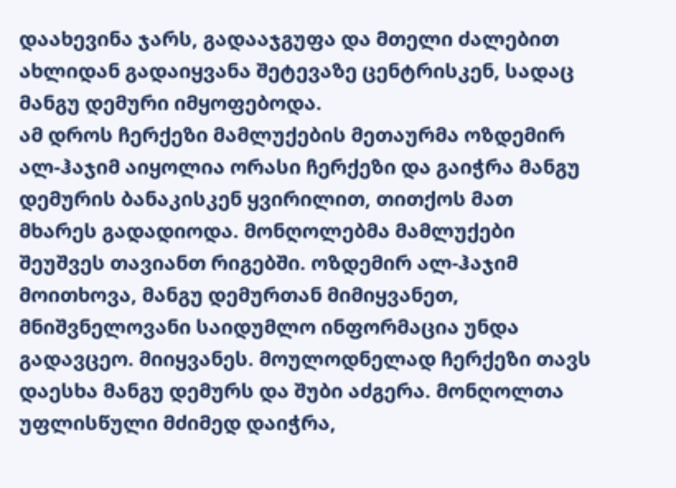დაახევინა ჯარს, გადააჯგუფა და მთელი ძალებით ახლიდან გადაიყვანა შეტევაზე ცენტრისკენ, სადაც მანგუ დემური იმყოფებოდა.
ამ დროს ჩერქეზი მამლუქების მეთაურმა ოზდემირ ალ-ჰაჯიმ აიყოლია ორასი ჩერქეზი და გაიჭრა მანგუ დემურის ბანაკისკენ ყვირილით, თითქოს მათ მხარეს გადადიოდა. მონღოლებმა მამლუქები შეუშვეს თავიანთ რიგებში. ოზდემირ ალ-ჰაჯიმ მოითხოვა, მანგუ დემურთან მიმიყვანეთ, მნიშვნელოვანი საიდუმლო ინფორმაცია უნდა გადავცეო. მიიყვანეს. მოულოდნელად ჩერქეზი თავს დაესხა მანგუ დემურს და შუბი აძგერა. მონღოლთა უფლისწული მძიმედ დაიჭრა,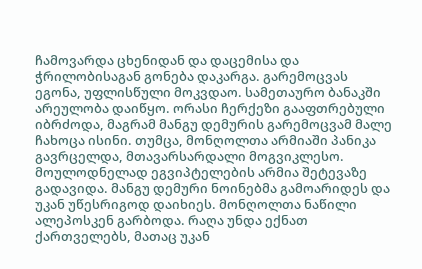ჩამოვარდა ცხენიდან და დაცემისა და ჭრილობისაგან გონება დაკარგა. გარემოცვას ეგონა, უფლისწული მოკვდაო. სამეთაურო ბანაკში არეულობა დაიწყო. ორასი ჩერქეზი გააფთრებული იბრძოდა, მაგრამ მანგუ დემურის გარემოცვამ მალე ჩახოცა ისინი. თუმცა, მონღოლთა არმიაში პანიკა გავრცელდა, მთავარსარდალი მოგვიკლესო. მოულოდნელად ეგვიპტელების არმია შეტევაზე გადავიდა. მანგუ დემური ნოინებმა გამოარიდეს და უკან უწესრიგოდ დაიხიეს. მონღოლთა ნაწილი ალეპოსკენ გარბოდა. რაღა უნდა ექნათ ქართველებს, მათაც უკან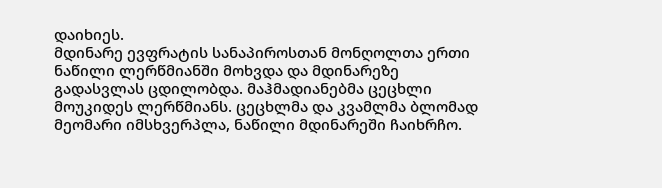დაიხიეს.
მდინარე ევფრატის სანაპიროსთან მონღოლთა ერთი ნაწილი ლერწმიანში მოხვდა და მდინარეზე გადასვლას ცდილობდა. მაჰმადიანებმა ცეცხლი მოუკიდეს ლერწმიანს. ცეცხლმა და კვამლმა ბლომად მეომარი იმსხვერპლა, ნაწილი მდინარეში ჩაიხრჩო.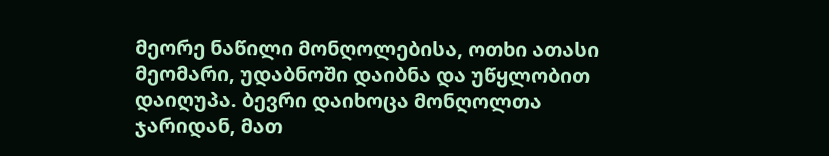მეორე ნაწილი მონღოლებისა, ოთხი ათასი მეომარი, უდაბნოში დაიბნა და უწყლობით დაიღუპა. ბევრი დაიხოცა მონღოლთა ჯარიდან, მათ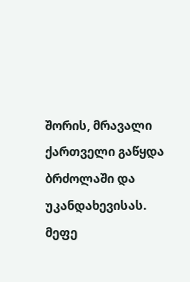შორის, მრავალი ქართველი გაწყდა ბრძოლაში და უკანდახევისას. მეფე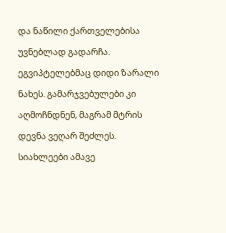და ნაწილი ქართველებისა უვნებლად გადარჩა.
ეგვიპტელებმაც დიდი ზარალი ნახეს. გამარჯვებულები კი აღმოჩნდნენ, მაგრამ მტრის დევნა ვეღარ შეძლეს.
სიახლეები ამავე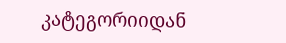კატეგორიიდან